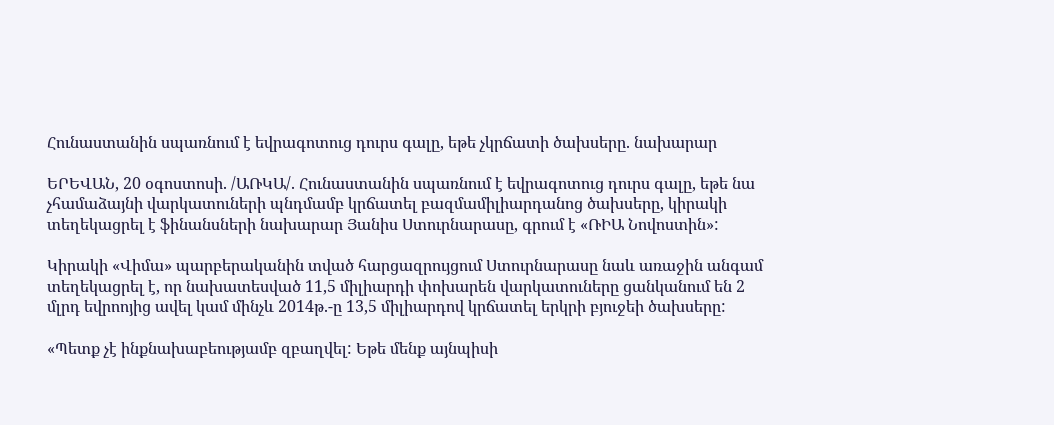Հունաստանին սպառնում է եվրագոտուց դուրս գալը, եթե չկրճատի ծախսերը. նախարար

ԵՐԵՎԱՆ, 20 օգոստոսի. /ԱՌԿԱ/. Հունաստանին սպառնում է եվրագոտուց դուրս գալը, եթե նա չհամաձայնի վարկատուների պնդմամբ կրճատել բազմամիլիարդանոց ծախսերը, կիրակի տեղեկացրել է ֆինանսների նախարար Յանիս Ստուրնարասը, գրում է «ՌԻԱ Նովոստին»:

Կիրակի «Վիմա» պարբերականին տված հարցազրույցում Ստուրնարասը նաև առաջին անգամ տեղեկացրել է, որ նախատեսված 11,5 միլիարդի փոխարեն վարկատուները ցանկանում են 2 մլրդ եվրոոյից ավել կամ մինչև 2014թ.-ը 13,5 միլիարդով կրճատել երկրի բյուջեի ծախսերը:

«Պետք չէ ինքնախաբեությամբ զբաղվել: Եթե մենք այնպիսի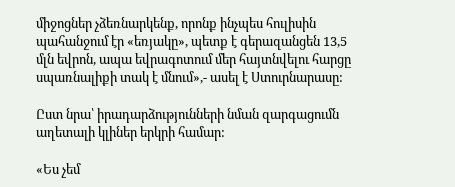միջոցներ չձեռնարկենք, որոնք ինչպես հուլիսին պահանջում էր «եռյակը», պետք է գերազանցեն 13,5 մլն եվրոն, ապա եվրագոտում մեր հայտնվելու հարցը սպառնալիքի տակ է մնում»,- ասել է Ստուրնարասը:

Ըստ նրա՝ իրադարձությունների նման զարգացումն աղետալի կլիներ երկրի համար:

«Ես չեմ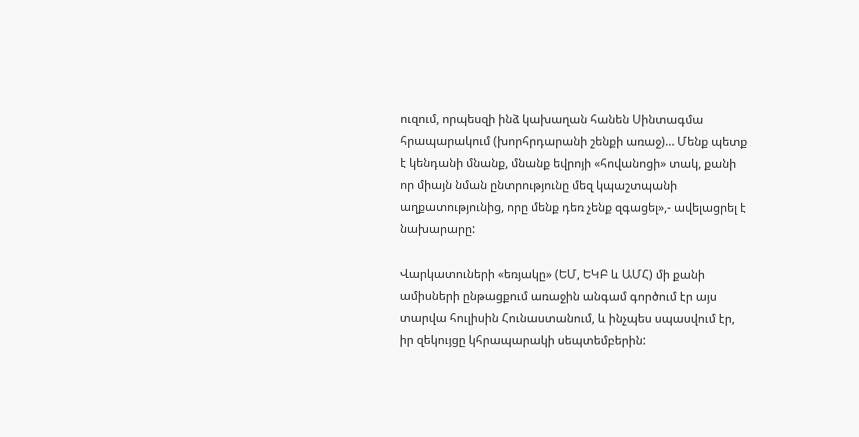ուզում, որպեսզի ինձ կախաղան հանեն Սինտագմա հրապարակում (խորհրդարանի շենքի առաջ)… Մենք պետք է կենդանի մնանք, մնանք եվրոյի «հովանոցի» տակ, քանի որ միայն նման ընտրությունը մեզ կպաշտպանի աղքատությունից, որը մենք դեռ չենք զգացել»,- ավելացրել է նախարարը:

Վարկատուների «եռյակը» (ԵՄ, ԵԿԲ և ԱՄՀ) մի քանի ամիսների ընթացքում առաջին անգամ գործում էր այս տարվա հուլիսին Հունաստանում, և ինչպես սպասվում էր, իր զեկույցը կհրապարակի սեպտեմբերին: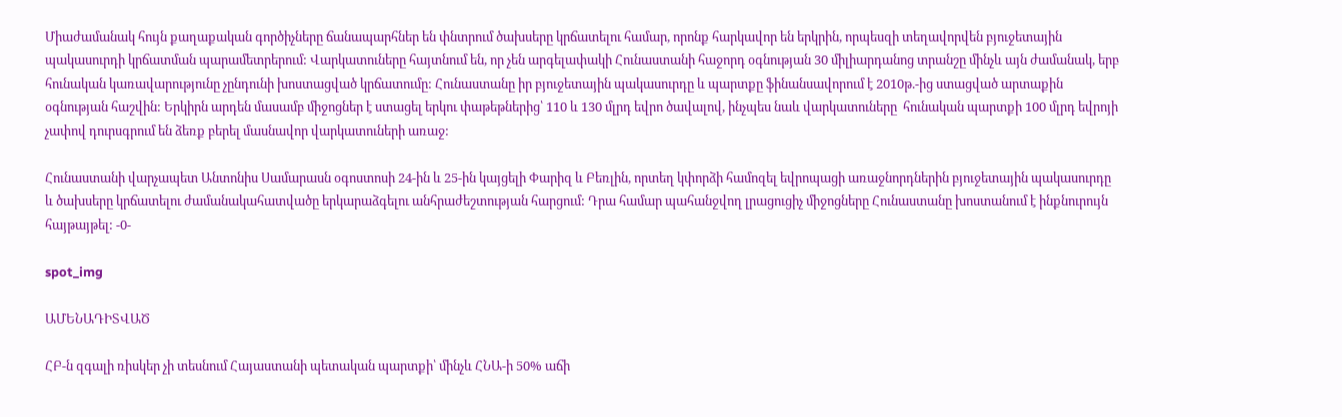Միաժամանակ հույն քաղաքական գործիչները ճանապարհներ են փնտրում ծախսերը կրճատելու համար, որոնք հարկավոր են երկրին, որպեսզի տեղավորվեն բյուջետային պակասուրդի կրճատման պարամետրերում: Վարկատուները հայտնում են, որ չեն արգելափակի Հունաստանի հաջորդ օգնության 30 միլիարդանոց տրանշը մինչև այն ժամանակ, երբ հունական կառավարությունը չընդունի խոստացված կրճատումը: Հունաստանը իր բյուջետային պակասուրդը և պարտքը ֆինանսավորում է 2010թ.-ից ստացված արտաքին օգնության հաշվին: Երկիրն արդեն մասամբ միջոցներ է ստացել երկու փաթեթներից՝ 110 և 130 մլրդ եվրո ծավալով, ինչպես նաև վարկատուները  հունական պարտքի 100 մլրդ եվրոյի չափով դուրսգրում են ձեռք բերել մասնավոր վարկատուների առաջ:

Հունաստանի վարչապետ Անտոնիս Սամարասն օգոստոսի 24-ին և 25-ին կայցելի Փարիզ և Բեռլին, որտեղ կփորձի համոզել եվրոպացի առաջնորդներին բյուջետային պակասուրդը և ծախսերը կրճատելու ժամանակահատվածը երկարաձգելու անհրաժեշտության հարցում: Դրա համար պահանջվող լրացուցիչ միջոցները Հունաստանը խոստանում է ինքնուրույն հայթայթել: -0-

spot_img

ԱՄԵՆԱԴԻՏՎԱԾ

ՀԲ-ն զգալի ռիսկեր չի տեսնում Հայաստանի պետական պարտքի՝ մինչև ՀՆԱ-ի 50% աճի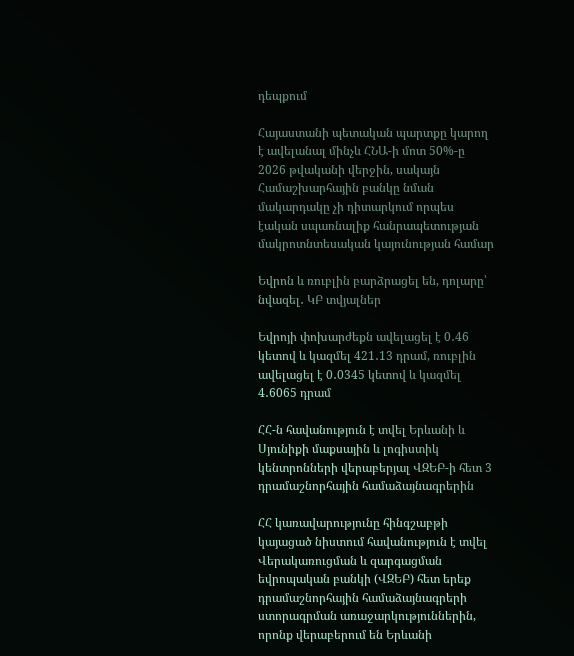դեպքում

Հայաստանի պետական պարտքը կարող է ավելանալ մինչև ՀՆԱ-ի մոտ 50%-ը 2026 թվականի վերջին, սակայն Համաշխարհային բանկը նման մակարդակը չի դիտարկում որպես էական սպառնալիք հանրապետության մակրոտնտեսական կայունության համար

Եվրոն և ռուբլին բարձրացել են, դոլարը՝ նվազել․ ԿԲ տվյալներ

Եվրոյի փոխարժեքն ավելացել է 0․46 կետով և կազմել 421․13 դրամ, ռուբլին ավելացել է 0․0345 կետով և կազմել 4․6065 դրամ

ՀՀ-ն հավանություն է տվել Երևանի և Սյունիքի մաքսային և լոգիստիկ կենտրոնների վերաբերյալ ՎԶԵԲ-ի հետ 3 դրամաշնորհային համաձայնագրերին

ՀՀ կառավարությունը հինգշաբթի  կայացած նիստում հավանություն է տվել Վերակառուցման և զարգացման եվրոպական բանկի (ՎԶԵԲ) հետ երեք դրամաշնորհային համաձայնագրերի ստորագրման առաջարկություններին, որոնք վերաբերում են Երևանի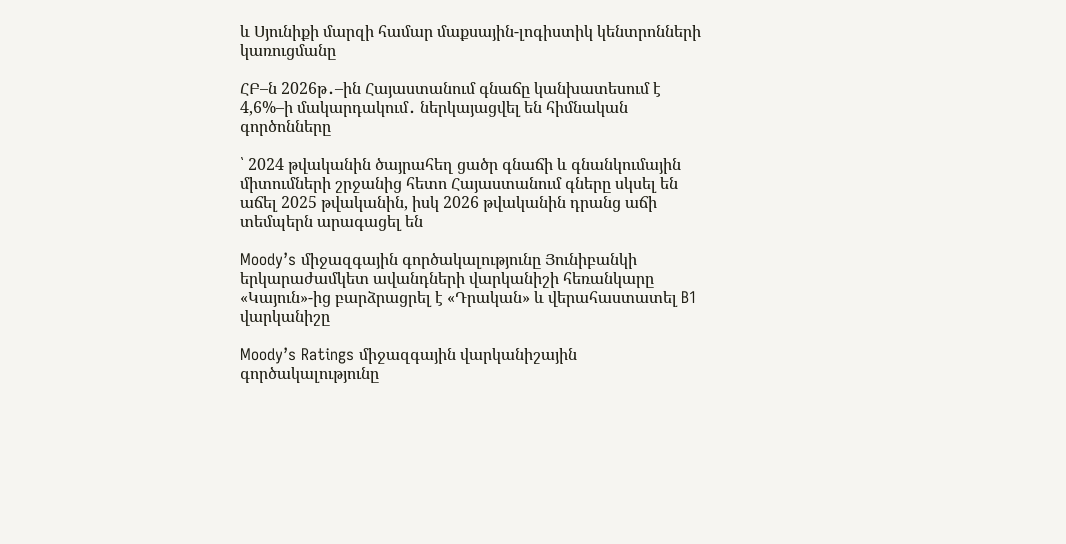և Սյունիքի մարզի համար մաքսային-լոգիստիկ կենտրոնների կառուցմանը

ՀԲ–ն 2026թ․–ին Հայաստանում գնաճը կանխատեսում է 4,6%–ի մակարդակում․ ներկայացվել են հիմնական գործոնները

՝ 2024 թվականին ծայրահեղ ցածր գնաճի և գնանկումային միտումների շրջանից հետո Հայաստանում գները սկսել են աճել 2025 թվականին, իսկ 2026 թվականին դրանց աճի տեմպերն արագացել են

Moody’s միջազգային գործակալությունը Յունիբանկի երկարաժամկետ ավանդների վարկանիշի հեռանկարը «Կայուն»-ից բարձրացրել է «Դրական» և վերահաստատել B1 վարկանիշը

Moody’s Ratings միջազգային վարկանիշային գործակալությունը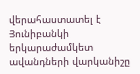վերահաստատել է Յունիբանկի երկարաժամկետ ավանդների վարկանիշը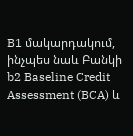B1 մակարդակում, ինչպես նաև Բանկի b2 Baseline Credit Assessment (BCA) և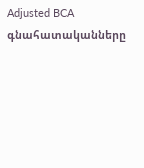Adjusted BCA գնահատականները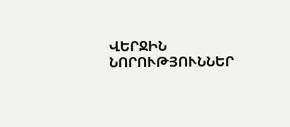ՎԵՐՋԻՆ ՆՈՐՈՒԹՅՈՒՆՆԵՐ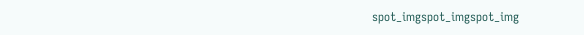spot_imgspot_imgspot_img